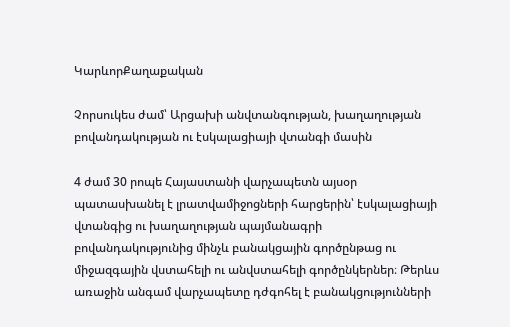ԿարևորՔաղաքական

Չորսուկես ժամ՝ Արցախի անվտանգության, խաղաղության բովանդակության ու էսկալացիայի վտանգի մասին

4 ժամ 30 րոպե Հայաստանի վարչապետն այսօր պատասխանել է լրատվամիջոցների հարցերին՝ էսկալացիայի վտանգից ու խաղաղության պայմանագրի բովանդակությունից մինչև բանակցային գործընթաց ու միջազգային վստահելի ու անվստահելի գործընկերներ։ Թերևս առաջին անգամ վարչապետը դժգոհել է բանակցությունների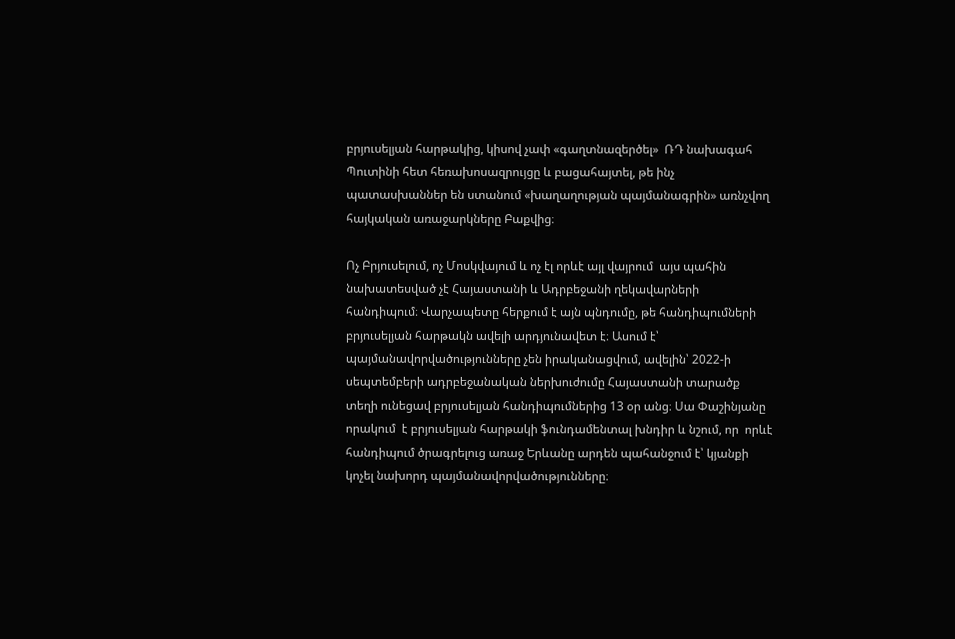բրյուսելյան հարթակից, կիսով չափ «գաղտնազերծել»  ՌԴ նախագահ Պուտինի հետ հեռախոսազրույցը և բացահայտել, թե ինչ պատասխաններ են ստանում «խաղաղության պայմանագրին» առնչվող հայկական առաջարկները Բաքվից։

Ոչ Բրյուսելում, ոչ Մոսկվայում և ոչ էլ որևէ այլ վայրում  այս պահին նախատեսված չէ Հայաստանի և Ադրբեջանի ղեկավարների հանդիպում։ Վարչապետը հերքում է այն պնդումը, թե հանդիպումների բրյուսելյան հարթակն ավելի արդյունավետ է։ Ասում է՝ պայմանավորվածությունները չեն իրականացվում, ավելին՝ 2022-ի սեպտեմբերի ադրբեջանական ներխուժումը Հայաստանի տարածք տեղի ունեցավ բրյուսելյան հանդիպումներից 13 օր անց։ Սա Փաշինյանը որակում  է բրյուսելյան հարթակի ֆունդամենտալ խնդիր և նշում, որ  որևէ հանդիպում ծրագրելուց առաջ Երևանը արդեն պահանջում է՝ կյանքի կոչել նախորդ պայմանավորվածությունները։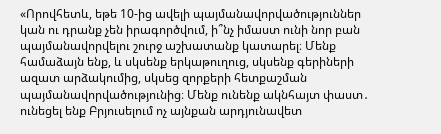«Որովհետև, եթե 10-ից ավելի պայմանավորվածություններ կան ու դրանք չեն իրագործվում, ի՞նչ իմաստ ունի նոր բան պայմանավորվելու շուրջ աշխատանք կատարել։ Մենք համաձայն ենք, և սկսենք երկաթուղուց, սկսենք գերիների ազատ արձակումից, սկսեց զորքերի հետքաշման պայմանավորվածությունից։ Մենք ունենք ակնհայտ փաստ․ ունեցել ենք Բրյուսելում ոչ այնքան արդյունավետ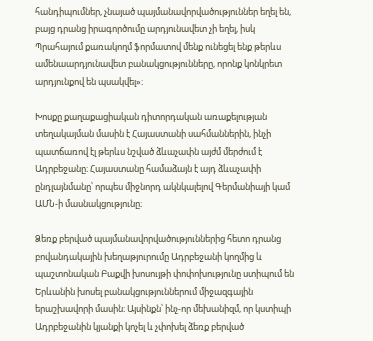հանդիպումներ, չնայած պայմանավորվածություններ եղել են, բայց դրանց իրագործումը արդյունավետ չի եղել, իսկ Պրահայում քառակողմ ֆորմատով մենք ունեցել ենք թերևս ամենաարդյունավետ բանակցությունները, որոնք կոնկրետ արդյունքով են պսակվել»։

Խոսքը քաղաքացիական դիտորդական առաքելության տեղակայման մասին է Հայաստանի սահմաններին, ինչի պատճառով էլ թերևս նշված ձևաչափն այժմ մերժում է Ադրբեջանը։ Հայաստանը համաձայն է այդ ձևաչափի ընդլայնմանը՝ որպես միջնորդ ակնկալելով Գերմանիայի կամ ԱՄՆ-ի մասնակցությունը։

Ձեռք բերված պայմանավորվածություններից հետո դրանց բովանդակային խեղաթյուրումը Ադրբեջանի կողմից և պաշտոնական Բաքվի խոսույթի փոփոխությունը ստիպում են Երևանին խոսել բանակցություններում միջազգային երաշխավորի մասին։ Այսինքն՝ ինչ-որ մեխանիզմ, որ կստիպի Ադրբեջանին կյանքի կոչել և չփոխել ձեռք բերված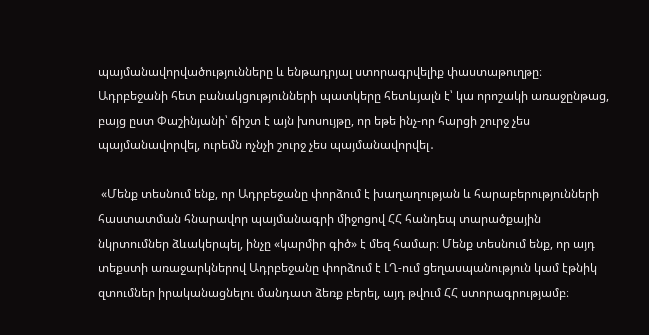պայմանավորվածությունները և ենթադրյալ ստորագրվելիք փաստաթուղթը։ Ադրբեջանի հետ բանակցությունների պատկերը հետևյալն է՝ կա որոշակի առաջընթաց, բայց ըստ Փաշինյանի՝ ճիշտ է այն խոսույթը, որ եթե ինչ-որ հարցի շուրջ չես պայմանավորվել, ուրեմն ոչնչի շուրջ չես պայմանավորվել․

 «Մենք տեսնում ենք, որ Ադրբեջանը փորձում է խաղաղության և հարաբերությունների հաստատման հնարավոր պայմանագրի միջոցով ՀՀ հանդեպ տարածքային նկրտումներ ձևակերպել, ինչը «կարմիր գիծ» է մեզ համար։ Մենք տեսնում ենք, որ այդ տեքստի առաջարկներով Ադրբեջանը փորձում է ԼՂ-ում ցեղասպանություն կամ էթնիկ զտումներ իրականացնելու մանդատ ձեռք բերել, այդ թվում ՀՀ ստորագրությամբ։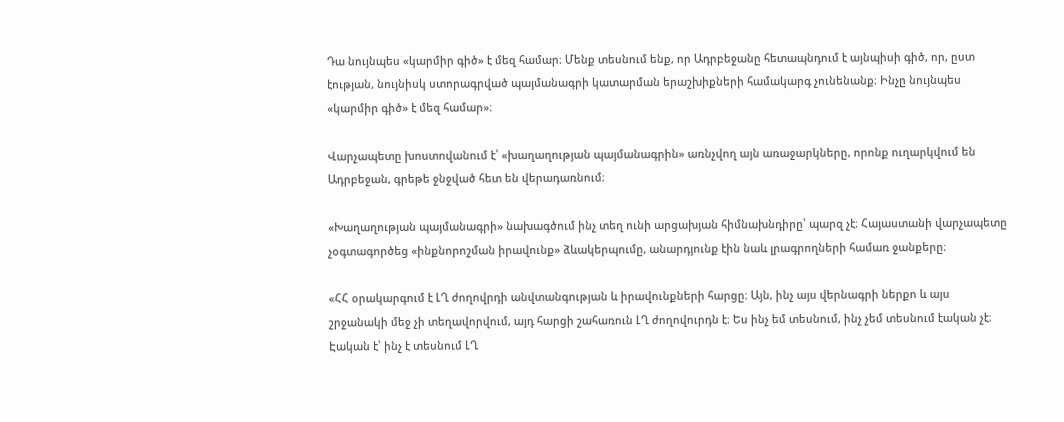Դա նույնպես «կարմիր գիծ» է մեզ համար։ Մենք տեսնում ենք, որ Ադրբեջանը հետապնդում է այնպիսի գիծ, որ, ըստ էության, նույնիսկ ստորագրված պայմանագրի կատարման երաշխիքների համակարգ չունենանք։ Ինչը նույնպես «կարմիր գիծ» է մեզ համար»։

Վարչապետը խոստովանում է՝ «խաղաղության պայմանագրին» առնչվող այն առաջարկները, որոնք ուղարկվում են Ադրբեջան, գրեթե ջնջված հետ են վերադառնում։

«Խաղաղության պայմանագրի» նախագծում ինչ տեղ ունի արցախյան հիմնախնդիրը՝ պարզ չէ։ Հայաստանի վարչապետը չօգտագործեց «ինքնորոշման իրավունք» ձևակերպումը, անարդյունք էին նաև լրագրողների համառ ջանքերը։

«ՀՀ օրակարգում է ԼՂ ժողովրդի անվտանգության և իրավունքների հարցը։ Այն, ինչ այս վերնագրի ներքո և այս շրջանակի մեջ չի տեղավորվում, այդ հարցի շահառուն ԼՂ ժողովուրդն է։ Ես ինչ եմ տեսնում, ինչ չեմ տեսնում էական չէ։ Էական է՝ ինչ է տեսնում ԼՂ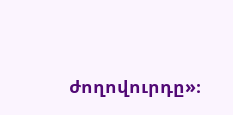ժողովուրդը»։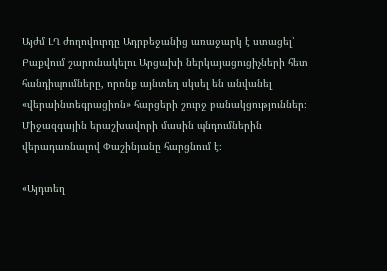Այժմ ԼՂ ժողովուրդը Ադրբեջանից առաջարկ է ստացել՝ Բաքվում շարունակելու Արցախի ներկայացուցիչների հետ հանդիպումները, որոնք այնտեղ սկսել են անվանել «վերաինտեգրացիոն» հարցերի շուրջ բանակցություններ։ Միջազգային երաշխավորի մասին պնդումներին վերադառնալով Փաշինյանը հարցնում է։

«Այդտեղ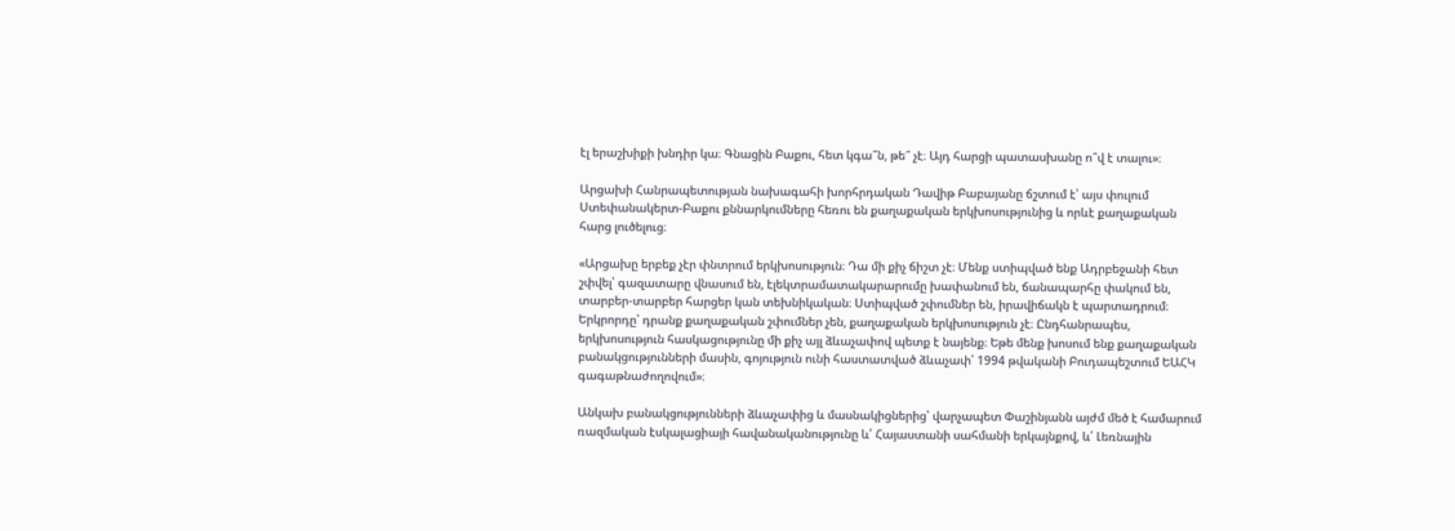էլ երաշխիքի խնդիր կա։ Գնացին Բաքու, հետ կգա՞ն, թե՞ չէ։ Այդ հարցի պատասխանը ո՞վ է տալու»։

Արցախի Հանրապետության նախագահի խորհրդական Դավիթ Բաբայանը ճշտում է՝ այս փուլում Ստեփանակերտ-Բաքու քննարկումները հեռու են քաղաքական երկխոսությունից և որևէ քաղաքական հարց լուծելուց։

«Արցախը երբեք չէր փնտրում երկխոսություն։ Դա մի քիչ ճիշտ չէ։ Մենք ստիպված ենք Ադրբեջանի հետ շփվել՝ գազատարը վնասում են, էլեկտրամատակարարումը խափանում են, ճանապարհը փակում են, տարբեր-տարբեր հարցեր կան տեխնիկական։ Ստիպված շփումներ են, իրավիճակն է պարտադրում։ Երկրորդը՝ դրանք քաղաքական շփումներ չեն, քաղաքական երկխոսություն չէ։ Ընդհանրապես, երկխոսություն հասկացությունը մի քիչ այլ ձևաչափով պետք է նայենք։ Եթե մենք խոսում ենք քաղաքական բանակցությունների մասին, գոյություն ունի հաստատված ձևաչափ՝ 1994 թվականի Բուդապեշտում ԵԱՀԿ գագաթնաժողովում»։

Անկախ բանակցությունների ձևաչափից և մասնակիցներից՝ վարչապետ Փաշինյանն այժմ մեծ է համարում ռազմական էսկալացիայի հավանականությունը և՛ Հայաստանի սահմանի երկայնքով, և՛ Լեռնային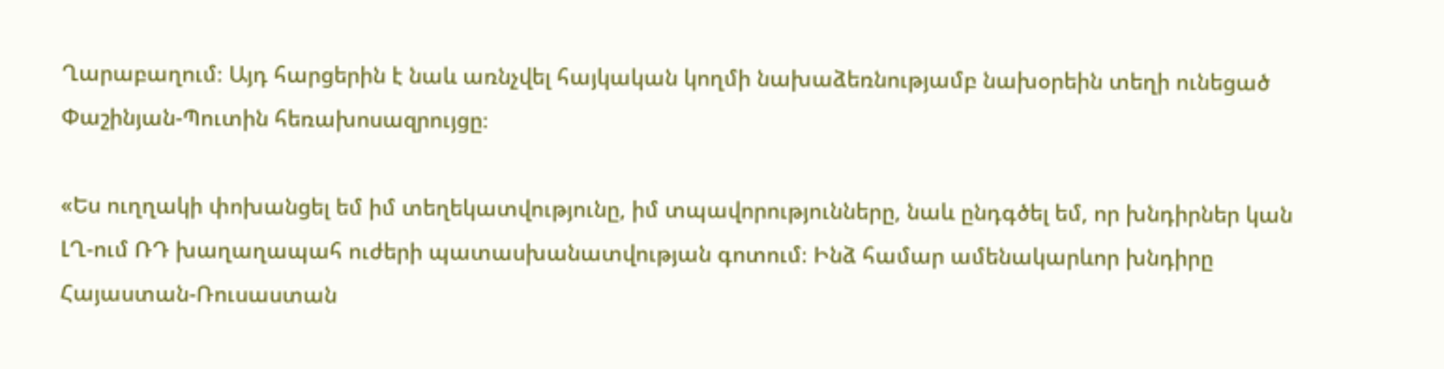Ղարաբաղում։ Այդ հարցերին է նաև առնչվել հայկական կողմի նախաձեռնությամբ նախօրեին տեղի ունեցած Փաշինյան-Պուտին հեռախոսազրույցը։

«Ես ուղղակի փոխանցել եմ իմ տեղեկատվությունը, իմ տպավորությունները, նաև ընդգծել եմ, որ խնդիրներ կան ԼՂ-ում ՌԴ խաղաղապահ ուժերի պատասխանատվության գոտում։ Ինձ համար ամենակարևոր խնդիրը Հայաստան-Ռուսաստան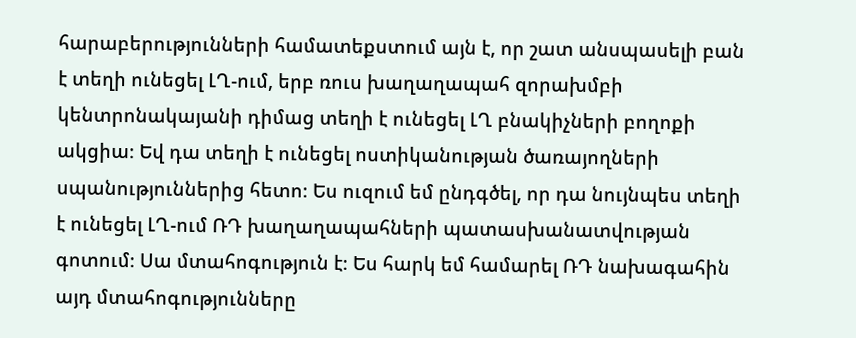հարաբերությունների համատեքստում այն է, որ շատ անսպասելի բան է տեղի ունեցել ԼՂ-ում, երբ ռուս խաղաղապահ զորախմբի կենտրոնակայանի դիմաց տեղի է ունեցել ԼՂ բնակիչների բողոքի ակցիա։ Եվ դա տեղի է ունեցել ոստիկանության ծառայողների սպանություններից հետո։ Ես ուզում եմ ընդգծել, որ դա նույնպես տեղի է ունեցել ԼՂ-ում ՌԴ խաղաղապահների պատասխանատվության գոտում։ Սա մտահոգություն է։ Ես հարկ եմ համարել ՌԴ նախագահին այդ մտահոգությունները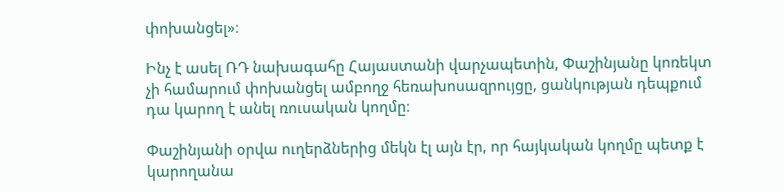փոխանցել»։

Ինչ է ասել ՌԴ նախագահը Հայաստանի վարչապետին, Փաշինյանը կոռեկտ չի համարում փոխանցել ամբողջ հեռախոսազրույցը, ցանկության դեպքում դա կարող է անել ռուսական կողմը։

Փաշինյանի օրվա ուղերձներից մեկն էլ այն էր, որ հայկական կողմը պետք է կարողանա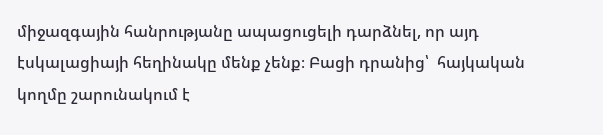միջազգային հանրությանը ապացուցելի դարձնել, որ այդ էսկալացիայի հեղինակը մենք չենք։ Բացի դրանից՝  հայկական կողմը շարունակում է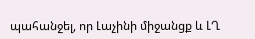պահանջել, որ Լաչինի միջանցք և ԼՂ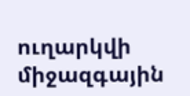ուղարկվի միջազգային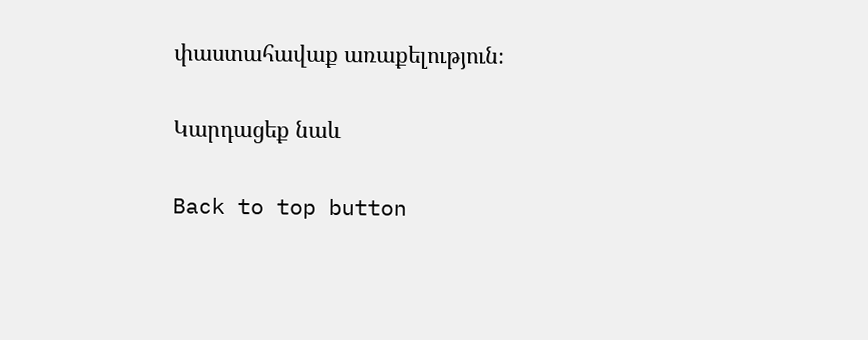փաստահավաք առաքելություն։

Կարդացեք նաև

Back to top button